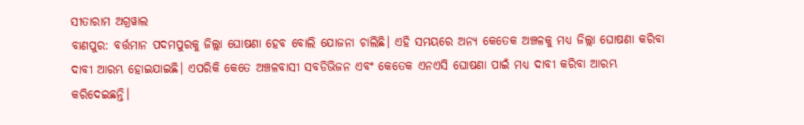ସୀତାରାମ ଅଗ୍ରୱାଲ
ବାଣପୁର: ବର୍ତ୍ତମାନ ପଦମପୁରକୁ ଜିଲ୍ଲା ଘୋଷଣା ହେବ ବୋଲି ଯୋଜନା ଚାଲିଛି। ଏହି ସମୟରେ ଅନ୍ୟ କେତେକ ଅଞ୍ଚଳକୁ ମଧ୍ୟ ଜିଲ୍ଲା ଘୋଷଣା କରିବା ଦାବୀ ଆରମ୍ଭ ହୋଇଯାଇଛି। ଏପରିକି କେତେ ଅଞ୍ଚଳବାସୀ ସବଡିଭିଜନ ଏବଂ କେତେକ ଏନଏସି ଘୋଷଣା ପାଇଁ ମଧ୍ୟ ଦାବୀ କରିବା ଆରମ୍ଭ କରିଦେଇଛନ୍ତି।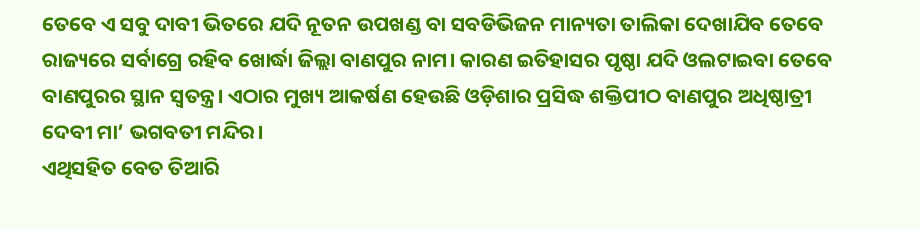ତେବେ ଏ ସବୁ ଦାବୀ ଭିତରେ ଯଦି ନୂତନ ଉପଖଣ୍ଡ ବା ସବଡିଭିଜନ ମାନ୍ୟତା ତାଲିକା ଦେଖାଯିବ ତେବେ ରାଜ୍ୟରେ ସର୍ବାଗ୍ରେ ରହିବ ଖୋର୍ଦ୍ଧା ଜିଲ୍ଲା ବାଣପୁର ନାମ। କାରଣ ଇତିହାସର ପୃଷ୍ଠା ଯଦି ଓଲଟାଇବା ତେବେ ବାଣପୁରର ସ୍ଥାନ ସ୍ଵତନ୍ତ୍ର। ଏଠାର ମୁଖ୍ୟ ଆକର୍ଷଣ ହେଉଛି ଓଡ଼ିଶାର ପ୍ରସିଦ୍ଧ ଶକ୍ତିପୀଠ ବାଣପୁର ଅଧିଷ୍ଠାତ୍ରୀ ଦେବୀ ମା’ ଭଗବତୀ ମନ୍ଦିର।
ଏଥିସହିତ ବେତ ତିଆରି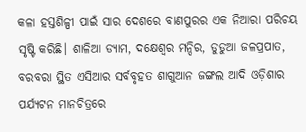କଳା ହସ୍ତଶିଳ୍ପୀ ପାଇଁ ସାର ଦେଶରେ ବାଣପୁରର ଏକ ନିଆରା ପରିଚୟ ସୃଷ୍ଟି କରିଛି। ଶାଳିଆ ଡ୍ୟାମ, ଦକ୍ଷେଶ୍ୱର ମନ୍ଦିର, ଡୁଡୁଆ ଜଳପ୍ରପାତ, ବରବରା ସ୍ଥିତ ଏସିଆର ସର୍ବବୃହତ ଶାଗୁଆନ ଜଙ୍ଗଲ ଆଦି ଓଡ଼ିଶାର ପର୍ଯ୍ୟଟନ ମାନଚିତ୍ରରେ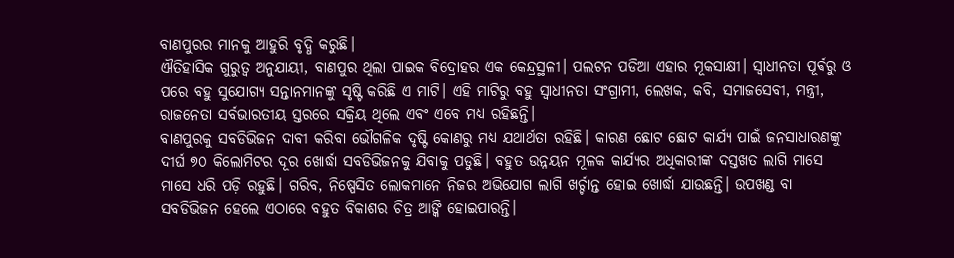ବାଣପୁରର ମାନକୁ ଆହୁରି ବୃଦ୍ଧି କରୁଛି।
ଐତିହାସିକ ଗୁରୁତ୍ୱ ଅନୁଯାୟୀ, ବାଣପୁର ଥିଲା ପାଇକ ବିଦ୍ରୋହର ଏକ କେନ୍ଦ୍ରସ୍ଥଳୀ। ପଲଟନ ପଡିଆ ଏହାର ମୂକସାକ୍ଷୀ। ସ୍ଵାଧୀନତା ପୂର୍ଵରୁ ଓ ପରେ ବହୁ ସୁଯୋଗ୍ୟ ସନ୍ତାନମାନଙ୍କୁ ସୃଷ୍ଟି କରିଛି ଏ ମାଟି। ଏହି ମାଟିରୁ ବହୁ ସ୍ଵାଧୀନତା ସଂଗ୍ରାମୀ, ଲେଖକ, କବି, ସମାଜସେବୀ, ମନ୍ତ୍ରୀ, ରାଜନେତା ସର୍ବଭାରତୀୟ ସ୍ତରରେ ସକ୍ରିୟ ଥିଲେ ଏବଂ ଏବେ ମଧ୍ୟ ରହିଛନ୍ତି।
ବାଣପୁରକୁ ସବଡିଭିଜନ ଦାବୀ କରିବା ଭୌଗଳିକ ଦୃଷ୍ଟି କୋଣରୁ ମଧ୍ୟ ଯଥାର୍ଥତା ରହିଛି। କାରଣ ଛୋଟ ଛୋଟ କାର୍ଯ୍ୟ ପାଇଁ ଜନସାଧାରଣଙ୍କୁ ଦୀର୍ଘ ୭୦ କିଲୋମିଟର ଦୂର ଖୋର୍ଦ୍ଧା ସବଡିଭିଜନକୁ ଯିବାକୁ ପଡୁଛି। ବହୁତ ଉନ୍ନୟନ ମୂଳକ କାର୍ଯ୍ୟର ଅଧିକାରୀଙ୍କ ଦସ୍ତଖତ ଲାଗି ମାସେ ମାସେ ଧରି ପଡ଼ି ରହୁଛି। ଗରିବ, ନିଷ୍ପେସିତ ଲୋକମାନେ ନିଜର ଅଭିଯୋଗ ଲାଗି ଖର୍ଚ୍ଚାନ୍ତ ହୋଇ ଖୋର୍ଦ୍ଧା ଯାଉଛନ୍ତି। ଉପଖଣ୍ଡ ବା ସବଡିଭିଜନ ହେଲେ ଏଠାରେ ବହୁତ ବିକାଶର ଚିତ୍ର ଆଙ୍କି ହୋଇପାରନ୍ତି।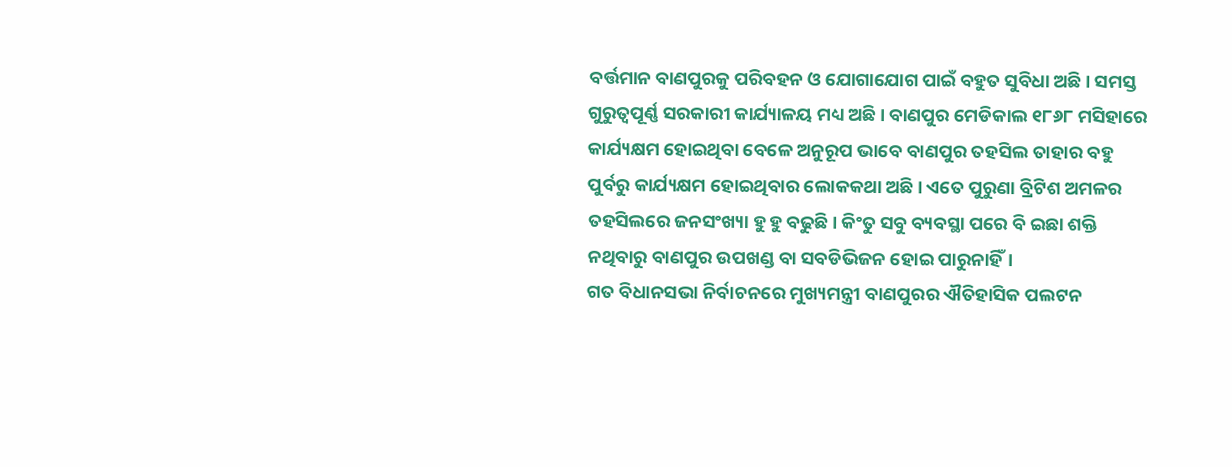ବର୍ତ୍ତମାନ ବାଣପୁରକୁ ପରିବହନ ଓ ଯୋଗାଯୋଗ ପାଇଁ ବହୁତ ସୁବିଧା ଅଛି। ସମସ୍ତ ଗୁରୁତ୍ୱପୂର୍ଣ୍ଣ ସରକାରୀ କାର୍ଯ୍ୟାଳୟ ମଧ୍ୟ ଅଛି। ବାଣପୁର ମେଡିକାଲ ୧୮୬୮ ମସିହାରେ କାର୍ଯ୍ୟକ୍ଷମ ହୋଇଥିବା ବେଳେ ଅନୁରୂପ ଭାବେ ବାଣପୁର ତହସିଲ ତାହାର ବହୁ ପୁର୍ବରୁ କାର୍ଯ୍ୟକ୍ଷମ ହୋଇଥିବାର ଲୋକକଥା ଅଛି। ଏତେ ପୁରୁଣା ବ୍ରିଟିଶ ଅମଳର ତହସିଲରେ ଜନସଂଖ୍ୟା ହୁ ହୁ ବଢୁଛି। କିଂତୁ ସବୁ ବ୍ୟବସ୍ଥା ପରେ ବି ଇଛା ଶକ୍ତି ନଥିବାରୁ ବାଣପୁର ଉପଖଣ୍ଡ ବା ସବଡିଭିଜନ ହୋଇ ପାରୁନାହିଁ।
ଗତ ବିଧାନସଭା ନିର୍ବାଚନରେ ମୁଖ୍ୟମନ୍ତ୍ରୀ ବାଣପୁରର ଐତିହାସିକ ପଲଟନ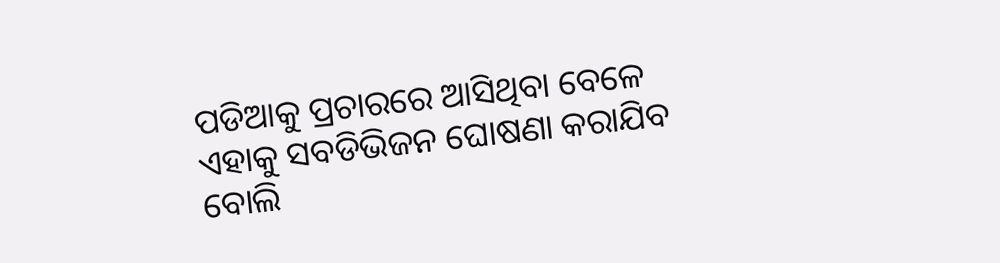ପଡିଆକୁ ପ୍ରଚାରରେ ଆସିଥିବା ବେଳେ ଏହାକୁ ସବଡିଭିଜନ ଘୋଷଣା କରାଯିବ ବୋଲି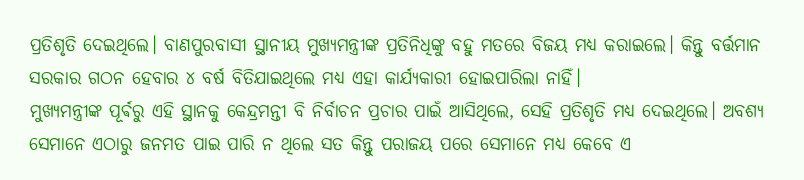ପ୍ରତିଶୃତି ଦେଇଥିଲେ। ବାଣପୁରବାସୀ ସ୍ଥାନୀୟ ମୁଖ୍ୟମନ୍ତ୍ରୀଙ୍କ ପ୍ରତିନିଧିଙ୍କୁ ବହୁ ମତରେ ବିଜୟ ମଧ୍ୟ କରାଇଲେ। କିନ୍ତୁ ବର୍ତ୍ତମାନ ସରକାର ଗଠନ ହେବାର ୪ ବର୍ଷ ବିତିଯାଇଥିଲେ ମଧ୍ୟ ଏହା କାର୍ଯ୍ୟକାରୀ ହୋଇପାରିଲା ନାହିଁ।
ମୁଖ୍ୟମନ୍ତ୍ରୀଙ୍କ ପୂର୍ଵରୁ ଏହି ସ୍ଥାନକୁ କେନ୍ଦ୍ରମନ୍ତୀ ବି ନିର୍ବାଚନ ପ୍ରଚାର ପାଇଁ ଆସିଥିଲେ, ସେହି ପ୍ରତିଶୃତି ମଧ୍ୟ ଦେଇଥିଲେ। ଅବଶ୍ୟ ସେମାନେ ଏଠାରୁ ଜନମତ ପାଇ ପାରି ନ ଥିଲେ ସତ କିନ୍ତୁ ପରାଜୟ ପରେ ସେମାନେ ମଧ୍ୟ କେବେ ଏ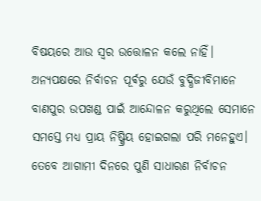ବିଷୟରେ ଆଉ ସ୍ବର ଉତ୍ତୋଳନ କଲେ ନାହିଁ। ଅନ୍ୟପକ୍ଷରେ ନିର୍ବାଚନ ପୂର୍ଵରୁ ଯେଉଁ ବୁଦ୍ଧିଜୀବିମାନେ ବାଣପୁର ଉପଖଣ୍ଡ ପାଇଁ ଆନ୍ଦୋଳନ କରୁଥିଲେ ସେମାନେ ସମସ୍ତେ ମଧ୍ୟ ପ୍ରାୟ ନିଷ୍କ୍ରିୟ ହୋଇଗଲା ପରି ମନେହୁଏ।
ତେବେ ଆଗାମୀ ଦିନରେ ପୁଣି ସାଧାରଣ ନିର୍ବାଚନ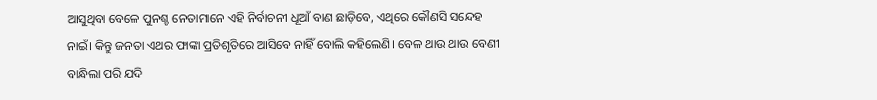ଆସୁଥିବା ବେଳେ ପୁନଶ୍ଚ ନେତାମାନେ ଏହି ନିର୍ବାଚନୀ ଧୂଆଁ ବାଣ ଛାଡ଼ିବେ, ଏଥିରେ କୌଣସି ସନ୍ଦେହ ନାଇଁ। କିନ୍ତୁ ଜନତା ଏଥର ଫାଙ୍କା ପ୍ରତିଶୃତିରେ ଆସିବେ ନାହିଁ ବୋଲି କହିଲେଣି। ବେଳ ଥାଉ ଥାଉ ବେଣୀ ବାନ୍ଧିଲା ପରି ଯଦି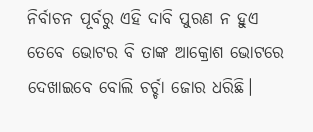ନିର୍ବାଚନ ପୂର୍ବରୁ ଏହି ଦାବି ପୁରଣ ନ ହୁଏ ତେବେ ଭୋଟର ବି ତାଙ୍କ ଆକ୍ରୋଶ ଭୋଟରେ ଦେଖାଇବେ ବୋଲି ଚର୍ଚ୍ଚା ଜୋର ଧରିଛି।